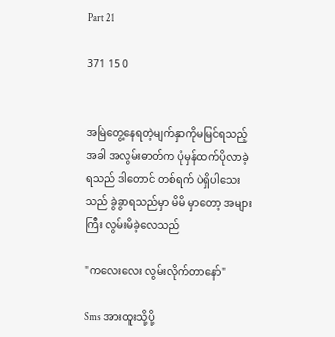Part 21

371 15 0


အမြဲတွေ့နေရတဲ့မျက်နှာကိုမမြင်ရသည့်အခါ အလွမ်းဓာတ်က ပုံမှန်ထက်ပိုလာခဲ့ရသည် ဒါတောင် တစ်ရက် ပဲရှိပါသေးသည် ခွဲခွာရသည်မှာ မိမိ မှာတော့ အများကြီး လွမ်းမိခဲ့လေသည်

"ကလေးလေး လွမ်းလိုက်တာနော်"

Sms အားထူးသို့ပို့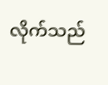လိုက်သည်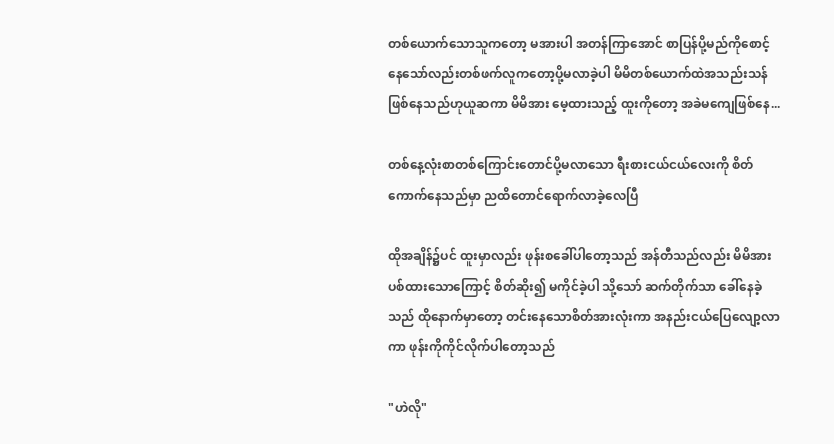တစ်ယောက်သောသူကတော့ မအားပါ အတန်ကြာအောင် စာပြန်ပို့မည်ကိုစောင့်နေသော်လည်းတစ်ဖက်လူကတော့ပို့မလာခဲ့ပါ မိမိတစ်ယောက်ထဲအသည်းသန်ဖြစ်နေသည်ဟုယူဆကာ မိမိအား မေ့ထားသည့် ထူးကိုတော့ အခဲမကျေဖြစ်နေ...

တစ်နေ့လုံးစာတစ်ကြောင်းတောင်ပို့မလာသော ရီးစားငယ်ငယ်လေးကို စိတ်ကောက်နေသည်မှာ ညထိတောင်ရောက်လာခဲ့လေပြီ

ထိုအချိန်၌ပင် ထူးမှာလည်း ဖုန်းစခေါ်ပါတော့သည် အန်တီသည်လည်း မိမိအားပစ်ထားသောကြောင့် စိတ်ဆိုး၍ မကိုင်ခဲ့ပါ သို့သော် ဆက်တိုက်သာ ခေါ်နေခဲ့သည် ထိုနောက်မှာတော့ တင်းနေသောစိတ်အားလုံးကာ အနည်းငယ်ပြေလျော့လာကာ ဖုန်းကိုကိုင်လိုက်ပါတော့သည်

"ဟဲလို"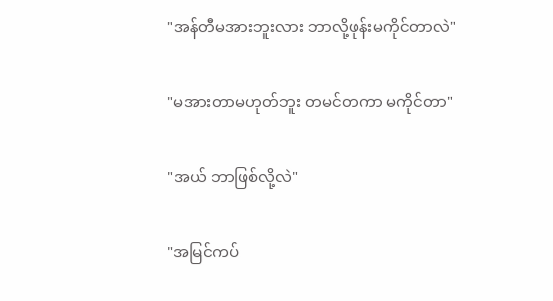"အန်တီမအားဘူးလား ဘာလို့ဖုန်းမကိုင်တာလဲ"

"မအားတာမဟုတ်ဘူး တမင်တကာ မကိုင်တာ"

"အယ် ဘာဖြစ်လို့လဲ"

"အမြင်ကပ်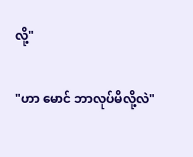လို့"

"ဟာ မောင် ဘာလုပ်မိလို့လဲ"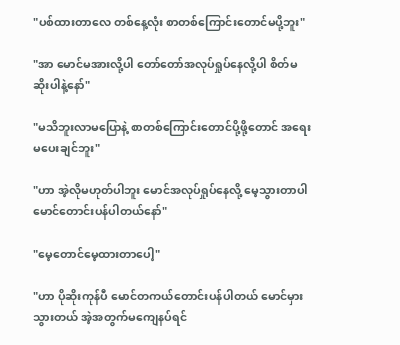"ပစ်ထားတာလေ တစ်နေ့လုံး စာတစ်ကြောင်းတောင်မပို့ဘူး"

"အာ မောင်မအားလို့ပါ တော်တော်အလုပ်ရှုပ်နေလို့ပါ စိတ်မဆိုးပါနဲ့နော်"

"မသိဘူးလာမပြောနဲ့ စာတစ်ကြောင်းတောင်ပို့ဖို့တောင် အရေးမပေးချင်ဘူး"

"ဟာ အဲ့လိုမဟုတ်ပါဘူး မောင်အလုပ်ရှုပ်နေလို့ မေ့သွားတာပါ မောင်တောင်းပန်ပါတယ်နော်"

"မေ့တောင်မေ့ထားတာပေါ့"

"ဟာ ပိုဆိုးကုန်ပီ မောင်တကယ်တောင်းပန်ပါတယ် မောင်မှားသွားတယ် အဲ့အတွက်မကျေနပ်ရင်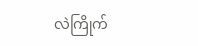လဲကြိုက်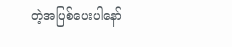တဲ့အပြစ်ပေးပါနော်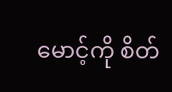မောင့်ကို စိတ်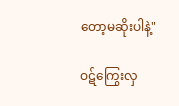တော့မဆိုးပါနဲ့"

ဝဋ်ကြွေးလှ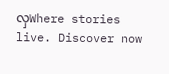လှWhere stories live. Discover now